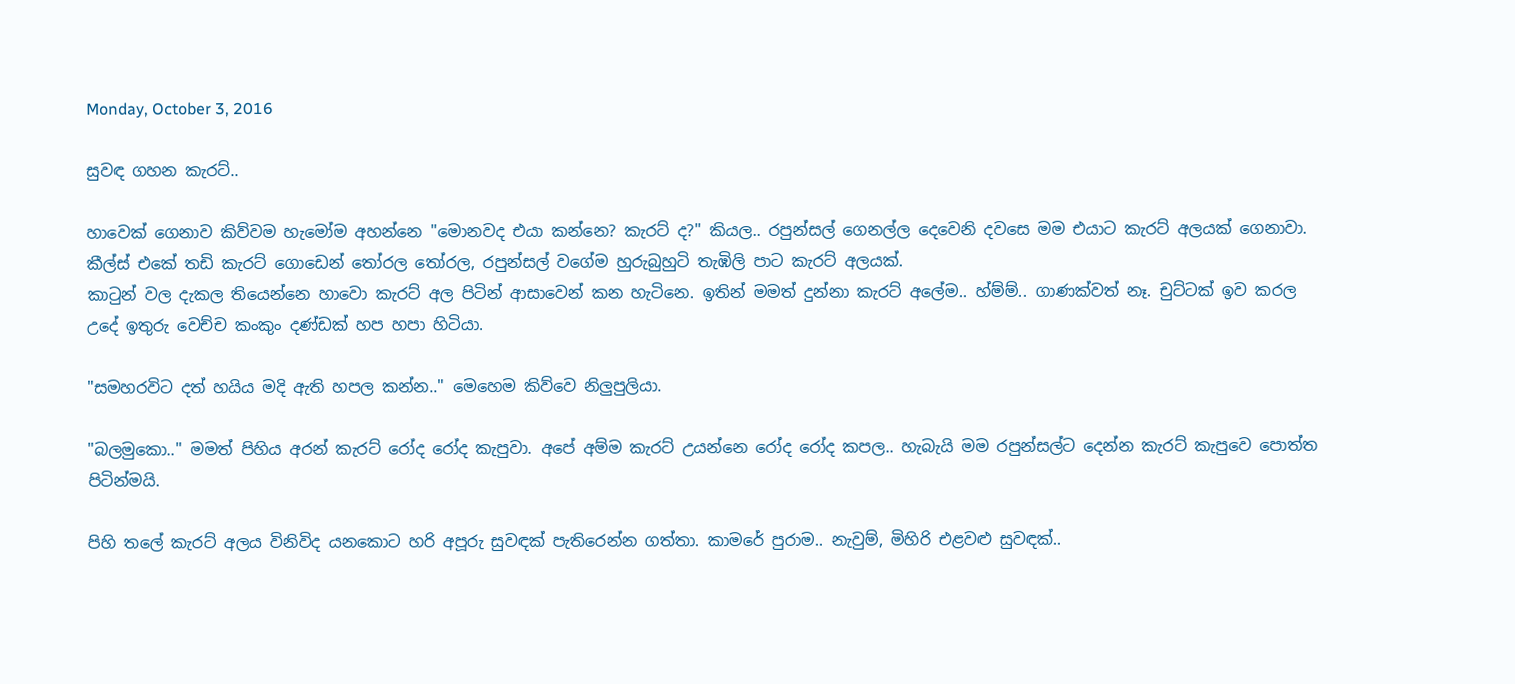Monday, October 3, 2016

සුවඳ ගහන කැරට්..

හාවෙක් ගෙනාව කිව්වම හැමෝම අහන්නෙ "මොනවද එයා කන්නෙ? කැරට් ද?" කියල.. රපුන්සල් ගෙනල්ල දෙවෙනි දවසෙ මම එයාට කැරට් අලයක් ගෙනාවා. කීල්ස් එකේ තඩි කැරට් ගොඩෙන් තෝරල තෝරල, රපුන්සල් වගේම හුරුබුහුටි තැඹිලි පාට කැරට් අලයක්.
කාටුන් වල දැකල තියෙන්නෙ හාවො කැරට් අල පිටින් ආසාවෙන් කන හැටිනෙ. ඉතින් මමත් දුන්නා කැරට් අලේම.. හ්ම්ම්.. ගාණක්වත් නෑ. චුට්ටක් ඉව කරල උදේ ඉතුරු වෙච්ච කංකුං දණ්ඩක් හප හපා හිටියා.

"සමහරවිට දත් හයිය මදි ඇති හපල කන්න.." මෙහෙම කිව්වෙ නිලුපුලියා.

"බලමුකො.." මමත් පිහිය අරන් කැරට් රෝද රෝද කැපුවා. අපේ අම්ම කැරට් උයන්නෙ රෝද රෝද කපල.. හැබැයි මම රපුන්සල්ට දෙන්න කැරට් කැපුවෙ පොත්ත පිටින්මයි.

පිහි තලේ කැරට් අලය විනිවිද යනකොට හරි අපූරු සුවඳක් පැතිරෙන්න ගත්තා. කාමරේ පුරාම.. නැවුම්, මිහිරි එළවළු සුවඳක්..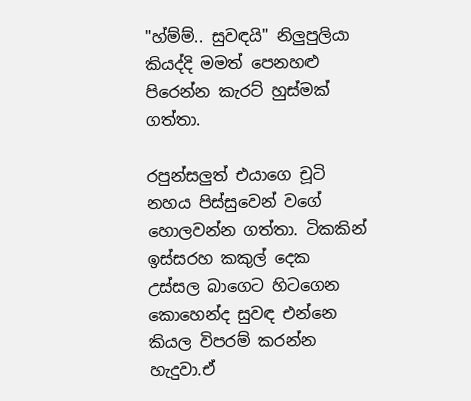"හ්ම්ම්.. සුවඳයි" නිලුපුලියා කියද්දි මමත් පෙනහළු පිරෙන්න කැරට් හුස්මක් ගත්තා.

රපුන්සලුත් එයාගෙ චූටි නහය පිස්සුවෙන් වගේ හොලවන්න ගත්තා. ටිකකින් ඉස්සරහ කකුල් දෙක උස්සල බාගෙට හිටගෙන කොහෙන්ද සුවඳ එන්නෙ කියල විපරම් කරන්න හැදුවා.ඒ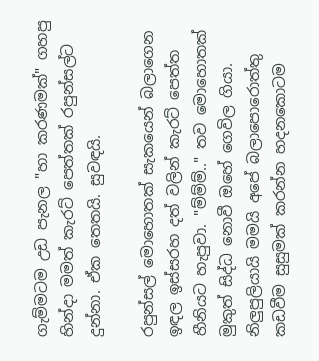ගැම්මටම උඩ පැනල "හා කරණමක්" ගහපු හින්දා මමත් කැරට් පෙත්තක් රපුන්සල්ට දුන්නා. ඒක තෙතයි. සුවඳයි.

රපුන්සල් මොහොතක් සැකයෙන් බලාගෙන ඉඳල ඉස්සරහ දත් වලින් කැරට් පෙත්ත හීනියට හැපුවා. "ම්ම්ම්.." තව මොහොතක් මුකුත් සිද්ධ නොවී ඔහේ ගෙවිල ගියා. නිලුපුලියායි මමයි අපේ බලාපොරොත්තු කඩවීම සුසුමක් කරන්න හදනකොටම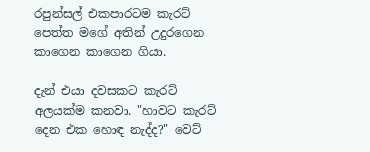රපුන්සල් එකපාරටම කැරට් පෙත්ත මගේ අතින් උදුරගෙන කාගෙන කාගෙන ගියා.

දැන් එයා දවසකට කැරට් අලයක්ම කනවා. "හාවට කැරට් දෙන එක හොඳ නැද්ද?" වෙට්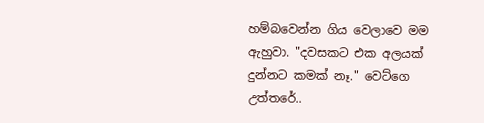හම්බවෙන්න ගිය වෙලාවෙ මම ඇහුවා. "දවසකට එක අලයක් දුන්නට කමක් නෑ." වෙට්ගෙ උත්තරේ..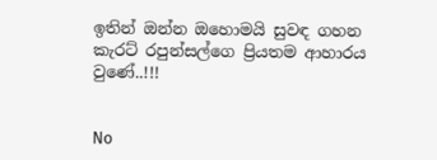ඉතින් ඔන්න ඔහොමයි සුවඳ ගහන කැරට් රපුන්සල්ගෙ ප්‍රියතම ආහාරය වුණේ..!!!


No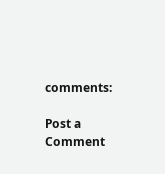comments:

Post a Comment